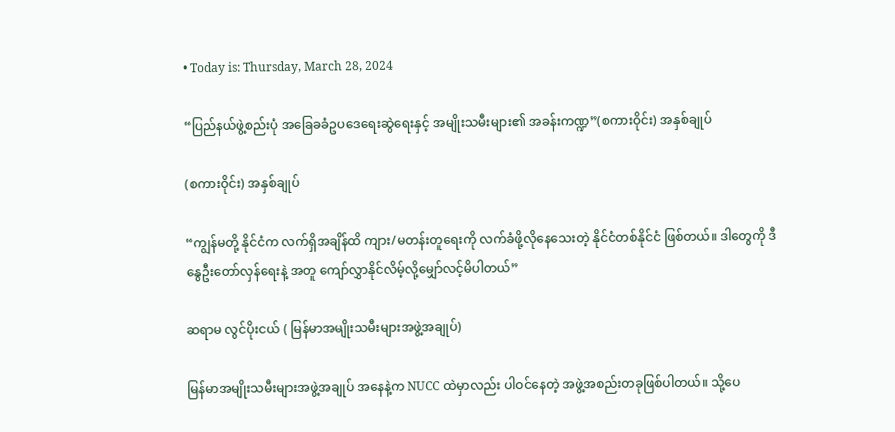• Today is: Thursday, March 28, 2024

“ပြည်နယ်ဖွဲ့စည်းပုံ အခြေခခံဥပဒေရေးဆွဲရေးနှင့် အမျိုးသမီးများ၏ အခန်းကဏ္ဍ”(စကားဝိုင်း) အနှစ်ချုပ်

(စကားဝိုင်း) အနှစ်ချုပ်

“ကျွန်မတို့ နိုင်ငံက လက်ရှိအချိန်ထိ ကျား/မတန်းတူရေးကို လက်ခံဖို့လိုနေသေးတဲ့ နိုင်ငံတစ်နိုင်ငံ ဖြစ်တယ်။ ဒါတွေကို ဒီနွေဦးတော်လှန်ရေးနဲ့ အတူ ကျော်လွှာနိုင်လိမ့်လို့မျှော်လင့်မိပါတယ်”

ဆရာမ လွင်ပိုးငယ် ( မြန်မာအမျိုးသမီးများအဖွဲ့အချုပ်)

မြန်မာအမျိုးသမီးများအဖွဲ့အချုပ် အနေနဲ့က NUCC ထဲမှာလည်း ပါဝင်နေတဲ့ အဖွဲ့အစည်းတခုဖြစ်ပါတယ်။ သို့ပေ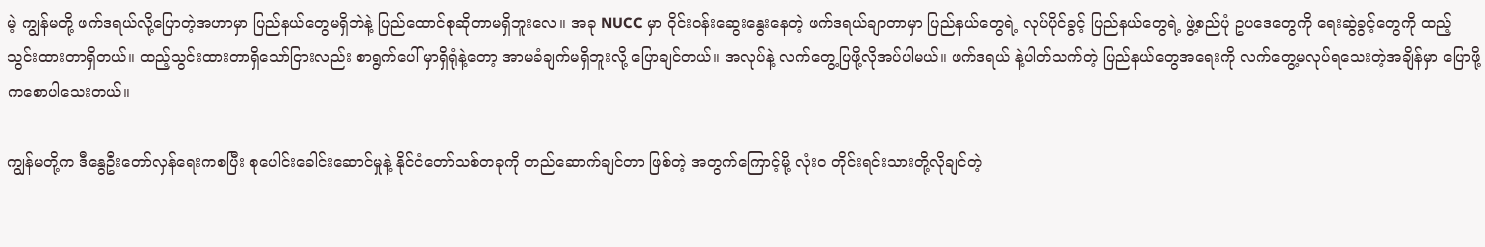မဲ့ ကျွန်မတို့ ဖက်ဒရယ်လို့ပြောတဲ့အဟာမှာ ပြည်နယ်တွေမရှိဘဲနဲ့ ပြည်ထောင်စုဆိုတာမရှိဘူးလေ။ အခု NUCC မှာ ဝိုင်းဝန်းဆွေးနွေးနေတဲ့ ဖက်ဒရယ်ချာတာမှာ ပြည်နယ်တွေရဲ့ လုပ်ပိုင်ခွင့် ပြည်နယ်တွေရဲ့ ဖွဲ့စည်ပုံ ဥပဒေတွေကို ရေးဆွဲခွင့်တွေကို ထည့်သွင်းထားတာရှိတယ်။ ထည့်သွင်းထားတာရှိသော်ငြားလည်း စာရွက်ပေါ် မှာရှိရုံနဲ့တော့ အာမခံချက်မရှိဘူးလို့ ပြောချင်တယ်။ အလုပ်နဲ့ လက်တွေ့ပြဖို့လိုအပ်ပါမယ်။ ဖက်ဒရယ် နဲ့ပါတ်သက်တဲ့ ပြည်နယ်တွေအရေးကို လက်တွေ့မလုပ်ရသေးတဲ့အချိန်မှာ ပြောဖို့ကစောပါသေးတယ်။

ကျွန်မတို့က ဒီနွေဦးတော်လှန်ရေးကစပြီး စုပေါင်းခေါင်းဆောင်မှုနဲ့ နိုင်ငံတော်သစ်တခုကို တည်ဆောက်ချင်တာ ဖြစ်တဲ့ အတွက်ကြောင့်မို့ လုံးဝ တိုင်းရင်းသားတို့လိုချင်တဲ့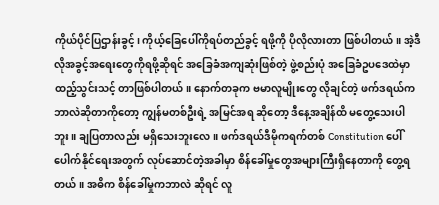ကိုယ်ပိုင်ပြဌာန်းခွင့်၊ ကိုယ့်ခြေပေါ်ကိုရပ်တည်ခွင့် ရဖို့ကို ပိုလိုလားတာ ဖြစ်ပါတယ်။ အဲ့ဒီလိုအခွင့်အရေးတွေကိုရဖို့ဆိုရင် အခြေခံအကျဆုံးဖြစ်တဲ့ ဖွဲ့စည်းပုံ အခြေခံဥပဒေထဲမှာ ထည့်သွင်းသင့် တာဖြစ်ပါတယ်။ နောက်တခုက ဗမာလူမျိုးတွေ လိုချင်တဲ့ ဖက်ဒရယ်က ဘာလဲဆိုတာကိုတော့ ကျွန်မတစ်ဦးရဲ့ အမြင်အရ ဆိုတော့ ဒီနေ့အချိန်ထိ မတွေ့သေးပါဘူး။ ချပြတာလည်း မရှိသေးဘူးလေ။ ဖက်ဒရယ်ဒီမိုကရက်တစ် Constitution ပေါ် ပေါက်နိုင်ရေးအတွက် လုပ်ဆောင်တဲ့အခါမှာ စိန်ခေါ်မှုတွေအများကြီးရှိနေတာကို တွေ့ရတယ်။ အဓိက စိန်ခေါ်မှုကဘာလဲ ဆိုရင် လူ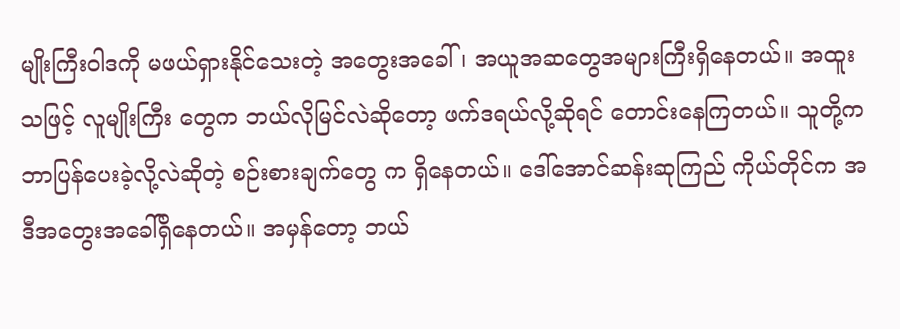မျိုးကြီးဝါဒကို မဖယ်ရှားနိုင်သေးတဲ့ အတွေးအခေါ်၊ အယူအဆတွေအများကြီးရှိနေတယ်။ အထူးသဖြင့် လူမျိုးကြီး တွေက ဘယ်လိုမြင်လဲဆိုတော့ ဖက်ဒရယ်လို့ဆိုရင် တောင်းနေကြတယ်။ သူတို့က ဘာပြန်ပေးခဲ့လို့လဲဆိုတဲ့ စဉ်းစားချက်တွေ က ရှိနေတယ်။ ဒေါ်အောင်ဆန်းဆုကြည် ကိုယ်တိုင်က အဒီအတွေးအခေါ်ရှိနေတယ်။ အမှန်တော့ ဘယ်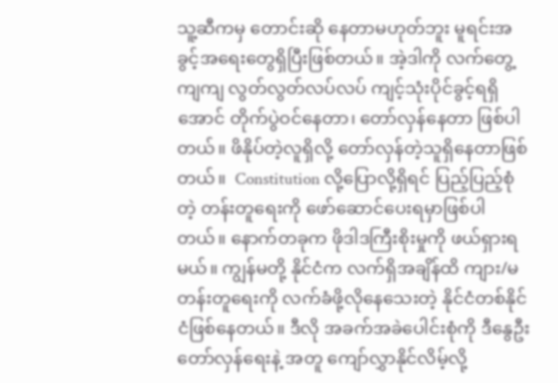သူ့ဆီကမှ တောင်းဆို နေတာမဟုတ်ဘူး မူရင်းအခွင့်အရေးတွေရှိပြီးဖြစ်တယ်။ အဲ့ဒါကို လက်တွေ့ကျကျ လွတ်လွတ်လပ်လပ် ကျင့်သုံးပိုင်ခွင့်ရရှိ အောင် တိုက်ပွဲဝင်နေတာ၊ တော်လှန်နေတာ ဖြစ်ပါတယ်။ ဖိနိုပ်တဲ့လူရှိလို့ တော်လှန်တဲ့သူရှိနေတာဖြစ်တယ်။  Constitution လို့ပြောလို့ရှိရင် ပြည့်ပြည့်စုံတဲ့ တန်းတူရေးကို ဖော်ဆောင်ပေးရမှာဖြစ်ပါတယ်။ နောက်တခုက ဖိုဒါဒကြီးစိုးမှုကို ဖယ်ရှားရ မယ်။ ကျွန်မတို့ နိုင်ငံက လက်ရှိအချိန်ထိ ကျား/မတန်းတူရေးကို လက်ခံဖို့လိုနေသေးတဲ့ နိုင်ငံတစ်နိုင်ငံဖြစ်နေတယ်။ ဒီလို အခက်အခဲပေါင်းစုံကို ဒီနွေဦးတော်လှန်ရေးနဲ့ အတူ ကျော်လွှာနိုင်လိမ့်လို့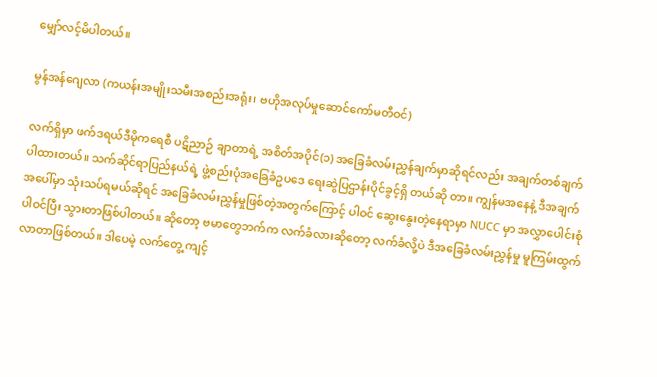မျှော်လင့်မိပါတယ်။

မွန်အန်ဂျေလာ (ကယန်းအမျိုးသမီးအစည်းအရုံး၊ ဗဟိုအလုပ်မှုဆောင်ကော်မတီဝင်)

လက်ရှိမှာ ဖက်ဒရယ်ဒီမိုကရေစီ ပဋိညာဉ် ချာတာရဲ့ အစိတ်အပိုင်(၁) အခြေခံလမ်းညွှန်ချက်မှာဆိုရင်လည်း အချက်တစ်ချက်ပါထားတယ်။ သက်ဆိုင်ရာပြည်နယ်ရဲ့ ဖွဲ့စည်းပုံအခြေခံဥပဒေ ရေးဆွဲပြဌာန်းပိုင်ခွင့်ရှိ တယ်ဆို တာ။ ကျွန်မအနေနဲ့ ဒီအချက်အပေါ်မှာ သုံးသပ်ရမယ်ဆိုရင် အခြေခံလမ်းညွှန်မှုဖြစ်တဲ့အတွက်ကြောင့် ပါဝင် ဆွေးနွေးတဲ့နေရာမှာ NUCC မှာ အလွှာပေါင်းစုံပါဝင်ပြီး သွားတာဖြစ်ပါတယ်။ ဆိုတော့ ဗမာတွေဘက်က လက်ခံလားဆိုတော့ လက်ခံလို့ပဲ ဒီအခြေခံလမ်းညွှန်မှု မူကြမ်းထွက်လာတာဖြစ်တယ်။ ဒါပေမဲ့ လက်တွေ့ ကျင့်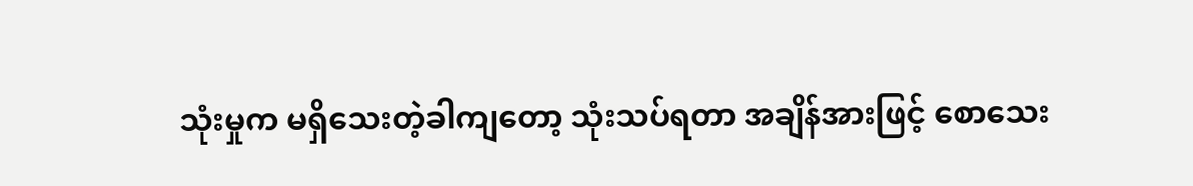သုံးမှုက မရှိသေးတဲ့ခါကျတော့ သုံးသပ်ရတာ အချိန်အားဖြင့် စောသေး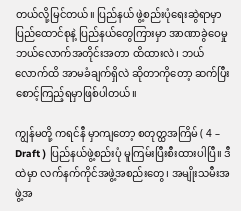တယ်လို့မြင်တယ်။ ပြည်နယ် ဖွဲ့စည်းပုံရေးဆွဲရာမှာ ပြည်ထောင်စုနဲ့ ပြည်နယ်တွေကြားမှာ အာဏာခွဲဝေမှု ဘယ်လောက်အတိုင်းအတာ ထိထားလဲ၊ ဘယ်လောက်ထိ အာမခံချက်ရှိလဲ ဆိုတာကိုတော့ ဆက်ပြီးစောင့်ကြည့်ရမှာဖြစ်ပါတယ်။

ကျွန်မတို့ ကရင်နီ မှာကျတော့ စတုတ္ထအကြိမ် ( 4 – Draft ) ပြည်နယ်ဖွဲ့စည်းပုံ မူကြမ်းပြီးစီးထားပါပြီ။ ဒီထဲမှာ လက်နက်ကိုင်အဖွဲ့အစည်းတွေ၊ အမျိုးသမီးအဖွဲ့အ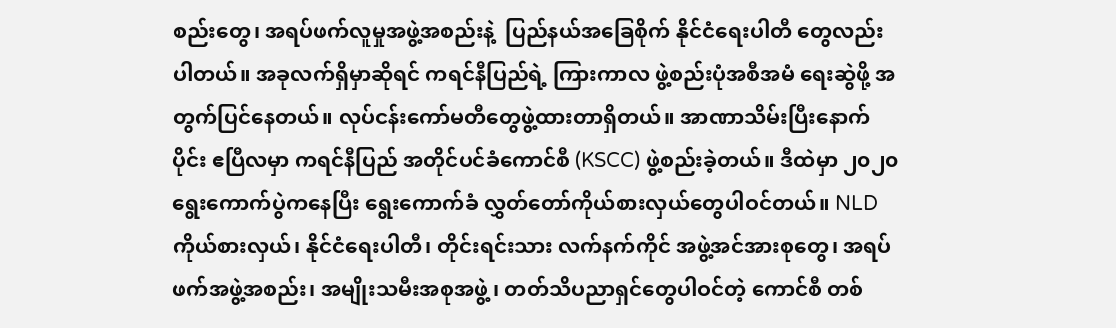စည်းတွေ၊ အရပ်ဖက်လူမှုအဖွဲ့အစည်းနဲ့  ပြည်နယ်အခြေစိုက် နိုင်ငံရေးပါတီ တွေလည်းပါတယ်။ အခုလက်ရှိမှာဆိုရင် ကရင်နီပြည်ရဲ့ ကြားကာလ ဖွဲ့စည်းပုံအစီအမံ ရေးဆွဲဖို့ အတွက်ပြင်နေတယ်။ လုပ်ငန်းကော်မတီတွေဖွဲ့ထားတာရှိတယ်။ အာဏာသိမ်းပြီးနောက်ပိုင်း ဧပြီလမှာ ကရင်နီပြည် အတိုင်ပင်ခံကောင်စီ (KSCC) ဖွဲ့စည်းခဲ့တယ်။ ဒီထဲမှာ ၂၀၂၀ ရွေးကောက်ပွဲကနေပြီး ရွေးကောက်ခံ လွှတ်တော်ကိုယ်စားလှယ်တွေပါဝင်တယ်။ NLD ကိုယ်စားလှယ်၊ နိုင်ငံရေးပါတီ၊ တိုင်းရင်းသား လက်နက်ကိုင် အဖွဲ့အင်အားစုတွေ၊ အရပ်ဖက်အဖွဲ့အစည်း၊ အမျိုးသမီးအစုအဖွဲ့ ၊ တတ်သိပညာရှင်တွေပါဝင်တဲ့ ကောင်စီ တစ်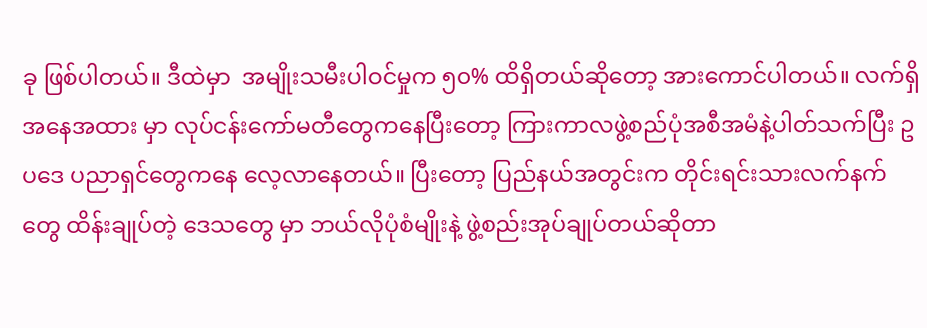ခု ဖြစ်ပါတယ်။ ဒီထဲမှာ  အမျိုးသမီးပါဝင်မှုက ၅၀% ထိရှိတယ်ဆိုတော့ အားကောင်ပါတယ်။ လက်ရှိ အနေအထား မှာ လုပ်ငန်းကော်မတီတွေကနေပြီးတော့ ကြားကာလဖွဲ့စည်ပုံအစီအမံနဲ့ပါတ်သက်ပြီး ဥပဒေ ပညာရှင်တွေကနေ လေ့လာနေတယ်။ ပြီးတော့ ပြည်နယ်အတွင်းက တိုင်းရင်းသားလက်နက်တွေ ထိန်းချုပ်တဲ့ ဒေသတွေ မှာ ဘယ်လိုပုံစံမျိုးနဲ့ ဖွဲ့စည်းအုပ်ချုပ်တယ်ဆိုတာ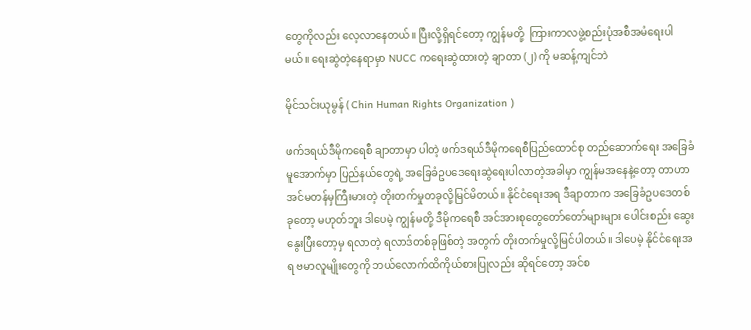တွေကိုလည်း လေ့လာနေတယ်။ ပြီးလို့ရှိရင်တော့ ကျွန်မတို့  ကြားကာလဖွဲ့စည်းပုံအစီအမံရေးပါမယ်။ ရေးဆွဲတဲ့နေရာမှာ NUCC ကရေးဆွဲထားတဲ့ ချာတာ (၂) ကို မဆန့်ကျင်ဘဲ

မိုင်သင်းယုမွန် ( Chin Human Rights Organization )

ဖက်ဒရယ်ဒီမိုကရေစီ ချာတာမှာ ပါတဲ့ ဖက်ဒရယ်ဒီမိုကရေစီပြည်ထောင်စု တည်ဆောက်ရေး အခြေခံမူအောက်မှာ ပြည်နယ်တွေရဲ့ အခြေခံဥပဒေရေးဆွဲရေးပါလာတဲ့အခါမှာ ကျွန်မအနေနဲ့တော့ တာဟာ အင်မတန်မှကြီးမားတဲ့ တိုးတက်မှုတခုလို့မြင်မိတယ်။ နိုင်ငံရေးအရ ဒီချာတာက အခြေခံဥပဒေတစ်ခုတော့ မဟုတ်ဘူး ဒါပေမဲ့ ကျွန်မတို့ ဒီမိုကရေစီ အင်အားစုတွေတော်တော်များများ ပေါင်းစည်း ဆွေးနွေးပြီးတော့မှ ရလာတဲ့ ရလာဒ်တစ်ခုဖြစ်တဲ့ အတွက် တိုးတက်မှုလို့မြင်ပါတယ်။ ဒါပေမဲ့ နိုင်ငံရေးအရ ဗမာလူမျိုးတွေကို ဘယ်လောက်ထိကိုယ်စားပြုလည်း ဆိုရင်တော့ အင်စ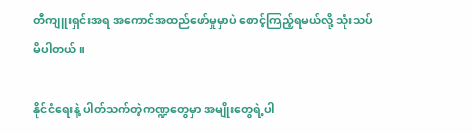တီကျူးရှင်းအရ အကောင်အထည်ဖော်မှုမှာပဲ စောင့်ကြည့်ရမယ်လို့ သုံးသပ်မိပါတယ်။

နိုင်ငံရေးနဲ့ ပါတ်သက်တဲ့ကဏ္ဍတွေမှာ အမျိုးတွေရဲ့ပါ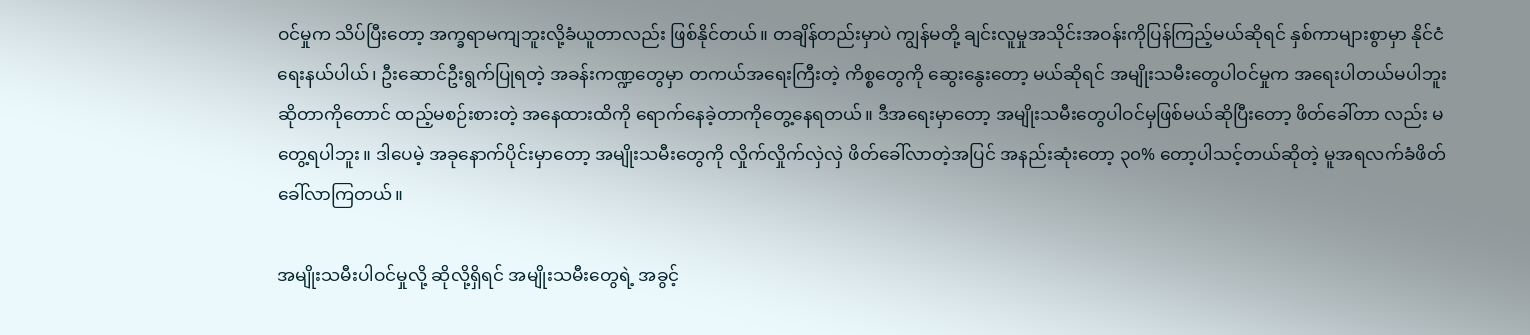ဝင်မှုက သိပ်ပြီးတော့ အက္ခရာမကျဘူးလို့ခံယူတာလည်း ဖြစ်နိုင်တယ်။ တချိန်တည်းမှာပဲ ကျွန်မတို့ ချင်းလူမှုအသိုင်းအဝန်းကိုပြန်ကြည့်မယ်ဆိုရင် နှစ်ကာများစွာမှာ နိုင်ငံရေးနယ်ပါယ်၊ ဦးဆောင်ဦးရွက်ပြုရတဲ့ အခန်းကဏ္ဍတွေမှာ တကယ်အရေးကြီးတဲ့ ကိစ္စတွေကို ဆွေးနွေးတော့ မယ်ဆိုရင် အမျိုးသမီးတွေပါဝင်မှုက အရေးပါတယ်မပါဘူးဆိုတာကိုတောင် ထည့်မစဉ်းစားတဲ့ အနေထားထိကို ရောက်နေခဲ့တာကိုတွေ့နေရတယ်။ ဒီအရေးမှာတော့ အမျိုးသမီးတွေပါဝင်မှဖြစ်မယ်ဆိုပြီးတော့ ဖိတ်ခေါ်တာ လည်း မတွေ့ရပါဘူး။ ဒါပေမဲ့ အခုနောက်ပိုင်းမှာတော့ အမျိုးသမီးတွေကို လှိုက်လှိုက်လှဲလှဲ ဖိတ်ခေါ်လာတဲ့အပြင် အနည်းဆုံးတော့ ၃၀% တော့ပါသင့်တယ်ဆိုတဲ့ မူအရလက်ခံဖိတ်ခေါ်လာကြတယ်။

အမျိုးသမီးပါဝင်မှုလို့ ဆိုလို့ရှိရင် အမျိုးသမီးတွေရဲ့ အခွင့်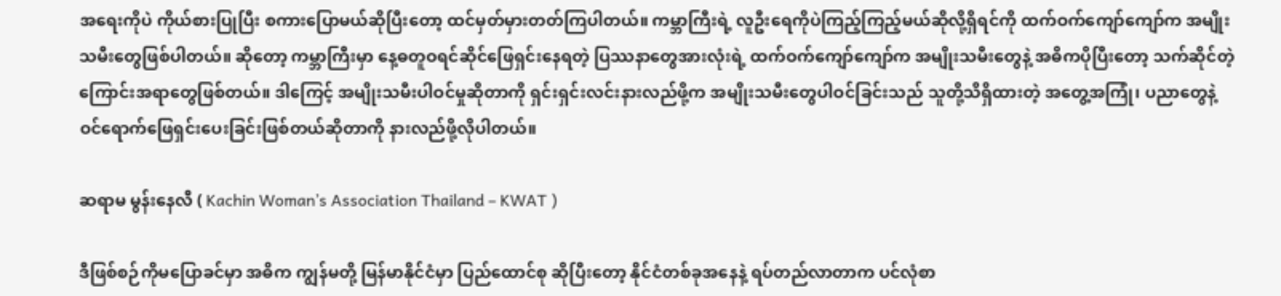အရေးကိုပဲ ကိုယ်စားပြုပြီး စကားပြောမယ်ဆိုပြီးတော့ ထင်မှတ်မှားတတ်ကြပါတယ်။ ကမ္ဘာကြီးရဲ့ လူဦးရေကိုပဲကြည့်ကြည့်မယ်ဆိုလို့ရှိရင်ကို ထက်ဝက်ကျော်ကျော်က အမျိုးသမီးတွေဖြစ်ပါတယ်။ ဆိုတော့ ကမ္ဘာကြီးမှာ နေ့ဓတူဝရင်ဆိုင်ဖြေရှင်းနေရတဲ့ ပြဿနာတွေအားလုံးရဲ့ ထက်ဝက်ကျော်ကျော်က အမျိုးသမီးတွေနဲ့ အဓိကပိုပြီးတော့ သက်ဆိုင်တဲ့ ကြောင်းအရာတွေဖြစ်တယ်။ ဒါကြေင့် အမျိုးသမီးပါဝင်မှုဆိုတာကို ရှင်းရှင်းလင်းနားလည်ဖို့က အမျိုးသမီးတွေပါဝင်ခြင်းသည် သူတို့သိရှိထားတဲ့ အတွေ့အကြုံ၊ ပညာတွေနဲ့ ဝင်ရောက်ဖြေရှင်းပေးခြင်းဖြစ်တယ်ဆိုတာကို နားလည်ဖို့လိုပါတယ်။

ဆရာမ မွန်းနေလီ ( Kachin Woman’s Association Thailand – KWAT )

ဒီဖြစ်စဉ်ကိုမပြောခင်မှာ အဓိက ကျွန်မတို့ မြန်မာနိုင်ငံမှာ ပြည်ထောင်စု ဆိုပြီးတော့ နိုင်ငံတစ်ခုအနေနဲ့ ရပ်တည်လာတာက ပင်လုံစာ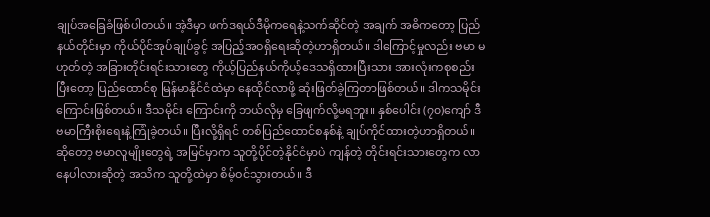ချုပ်အခြေခံဖြစ်ပါတယ်။ အဲ့ဒီမှာ ဖက်ဒရယ်ဒီမိုကရေနဲ့သက်ဆိုင်တဲ့ အချက် အဓိကတော့ ပြည်နယ်တိုင်းမှာ ကိုယ်ပိုင်အုပ်ချုပ်ခွင့် အပြည့်အဝရှိရေးဆိုတဲ့ဟာရှိတယ်။ ဒါကြောင့်မှုလည်း ဗမာ မဟုတ်တဲ့ အခြားတိုင်းရင်းသားတွေ ကိုယ့်ပြည်နယ်ကိုယ့်ဒေသရှိထားပြီးသား အားလုံးကစုစည်းပြီးတော့ ပြည်ထောင်စု မြန်မာနိုင်ငံထဲမှာ နေထိုင်လာဖို့ ဆုံးဖြတ်ခဲ့ကြတာဖြစ်တယ်။ ဒါကသမိုင်းကြောင်းဖြစ်တယ်။ ဒီသမိုင်း ကြောင်းကို ဘယ်လိုမှ ခြေဖျက်လို့မရဘူး။ နှစ်ပေါင်း (၇၀)ကျော် ဒီ ဗမာကြီးစိုးရေးနဲ့ကြုံခဲ့တယ်။ ပြီးလို့ရှိရင် တစ်ပြည်ထောင်စနစ်နဲ့ ချုပ်ကိုင်ထားတဲ့ဟာရှိတယ်။ ဆိုတော့ ဗမာလူမျိုးတွေရဲ့ အမြင်မှာက သူတို့ပိုင်တဲ့နိုင်ငံမှာပဲ ကျန်တဲ့ တိုင်းရင်းသားတွေက လာနေပါလားဆိုတဲ့ အသိက သူတို့ထဲမှာ စိမ့်ဝင်သွားတယ်။ ဒီ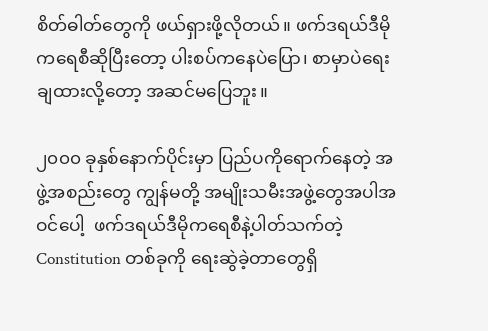စိတ်ဓါတ်တွေကို ဖယ်ရှားဖို့လိုတယ်။ ဖက်ဒရယ်ဒီမိုကရေစီဆိုပြီးတော့ ပါးစပ်ကနေပဲပြော၊ စာမှာပဲရေးချထားလို့တော့ အဆင်မပြေဘူး။

၂၀၀၀ ခုနှစ်နောက်ပိုင်းမှာ ပြည်ပကိုရောက်နေတဲ့ အဖွဲ့အစည်းတွေ ကျွန်မတို့ အမျိုးသမီးအဖွဲ့တွေအပါအဝင်ပေါ့  ဖက်ဒရယ်ဒီမိုကရေစီနဲ့ပါတ်သက်တဲ့ Constitution တစ်ခုကို ရေးဆွဲခဲ့တာတွေရှိ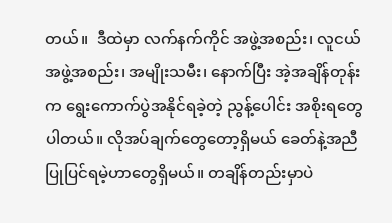တယ်။  ဒီထဲမှာ လက်နက်ကိုင် အဖွဲ့အစည်း၊ လူငယ်အဖွဲ့အစည်း၊ အမျိုးသမီး၊ နောက်ပြီး အဲ့အချိန်တုန်းက ရွေးကောက်ပွဲအနိုင်ရခဲ့တဲ့ ညွန့်ပေါင်း အစိုးရတွေပါတယ်။ လိုအပ်ချက်တွေတော့ရှိမယ် ခေတ်နဲ့အညီပြုပြင်ရမဲ့ဟာတွေရှိမယ်။ တချိန်တည်းမှာပဲ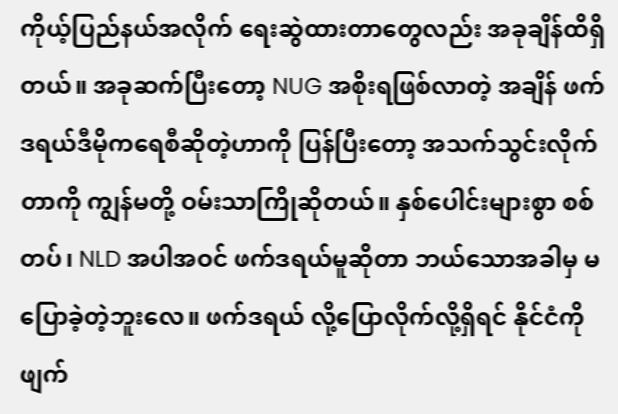ကိုယ့်ပြည်နယ်အလိုက် ရေးဆွဲထားတာတွေလည်း အခုချိန်ထိရှိတယ်။ အခုဆက်ပြီးတော့ NUG အစိုးရဖြစ်လာတဲ့ အချိန် ဖက်ဒရယ်ဒီမိုကရေစီဆိုတဲ့ဟာကို ပြန်ပြီးတော့ အသက်သွင်းလိုက်တာကို ကျွန်မတို့ ဝမ်းသာကြိုဆိုတယ်။ နှစ်ပေါင်းများစွာ စစ်တပ်၊ NLD အပါအဝင် ဖက်ဒရယ်မူဆိုတာ ဘယ်သောအခါမှ မပြောခဲ့တဲ့ဘူးလေ။ ဖက်ဒရယ် လို့ပြောလိုက်လို့ရှိရင် နိုင်ငံကို ဖျက်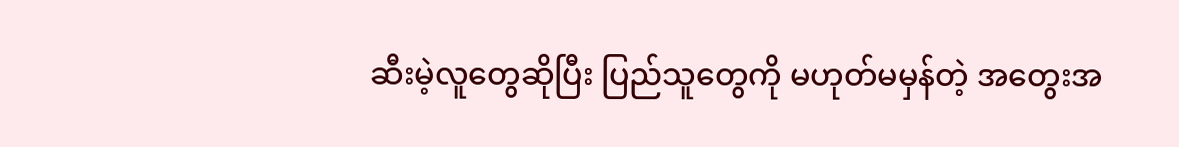ဆီးမဲ့လူတွေဆိုပြီး ပြည်သူတွေကို မဟုတ်မမှန်တဲ့ အတွေးအ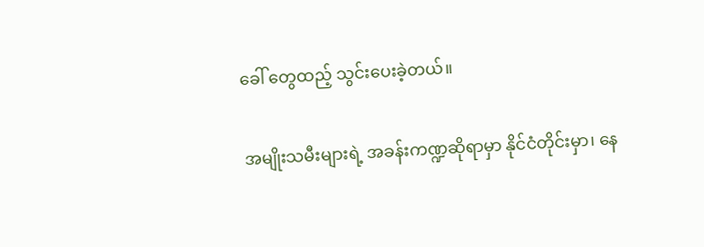ခေါ် တွေထည့် သွင်းပေးခဲ့တယ်။

အမျိုးသမီးများရဲ့ အခန်းကဏ္ဍဆိုရာမှာ နိုင်ငံတိုင်းမှာ၊ နေ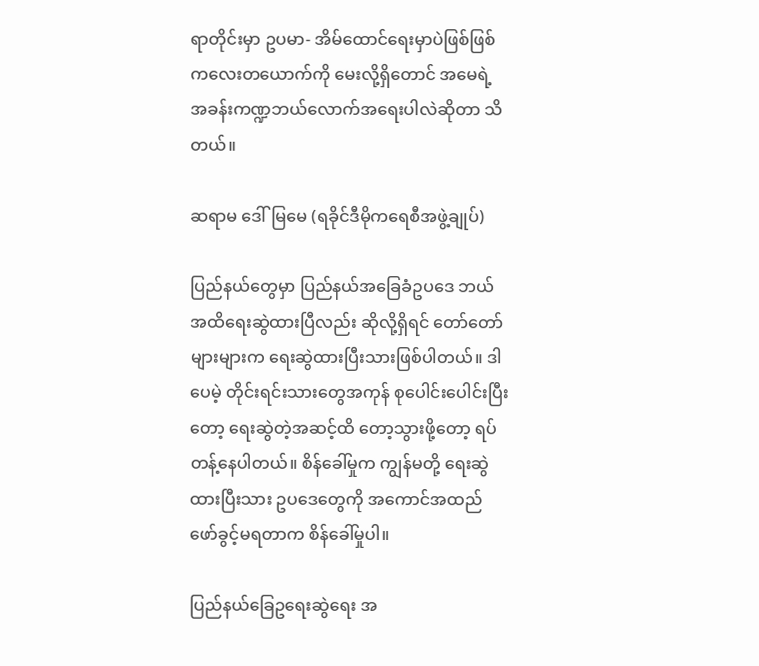ရာတိုင်းမှာ ဥပမာ- အိမ်ထောင်ရေးမှာပဲဖြစ်ဖြစ် ကလေးတယောက်ကို မေးလို့ရှိတောင် အမေရဲ့ အခန်းကဏ္ဍဘယ်လောက်အရေးပါလဲဆိုတာ သိတယ်။

ဆရာမ ဒေါ်မြမေ (ရခိုင်ဒီမိုကရေစီအဖွဲ့ချုပ်)

ပြည်နယ်တွေမှာ ပြည်နယ်အခြေခံဥပဒေ ဘယ်အထိရေးဆွဲထားပြီလည်း ဆိုလို့ရှိရင် တော်တော်များများက ရေးဆွဲထားပြီးသားဖြစ်ပါတယ်။ ဒါပေမဲ့ တိုင်းရင်းသားတွေအကုန် စုပေါင်းပေါင်းပြီးတော့ ရေးဆွဲတဲ့အဆင့်ထိ တော့သွားဖို့တော့ ရပ်တန့်နေပါတယ်။ စိန်ခေါ်မှုက ကျွန်မတို့ ရေးဆွဲထားပြီးသား ဥပဒေတွေကို အကောင်အထည် ဖော်ခွင့်မရတာက စိန်ခေါ်မှုပါ။

ပြည်နယ်ခြေဥရေးဆွဲရေး အ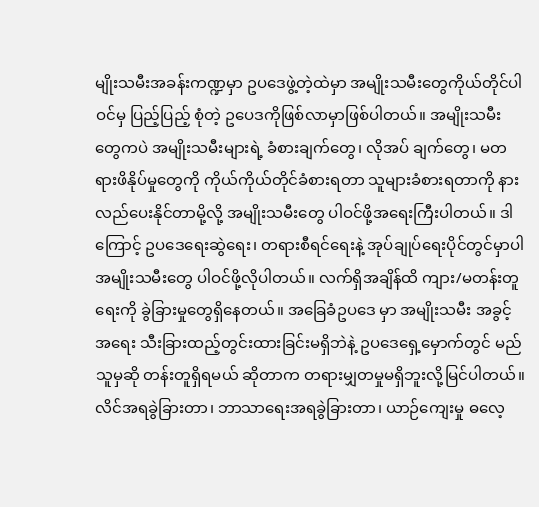မျိုးသမီးအခန်းကဏ္ဍမှာ ဥပဒေဖွဲ့တဲ့ထဲမှာ အမျိုးသမီးတွေကိုယ်တိုင်ပါဝင်မှ ပြည့်ပြည့် စုံတဲ့ ဥပေဒကိုဖြစ်လာမှာဖြစ်ပါတယ်။ အမျိုးသမီးတွေကပဲ အမျိုးသမီးများရဲ့ ခံစားချက်တွေ၊ လိုအပ် ချက်တွေ၊ မတရားဖိနိုပ်မှုတွေကို ကိုယ်ကိုယ်တိုင်ခံစားရတာ သူများခံစားရတာကို နားလည်ပေးနိုင်တာမို့လို့ အမျိုးသမီးတွေ ပါဝင်ဖို့အရေးကြီးပါတယ်။ ဒါကြောင့် ဥပဒေရေးဆွဲရေး၊ တရားစီရင်ရေးနဲ့ အုပ်ချုပ်ရေးပိုင်တွင်မှာပါ အမျိုးသမီးတွေ ပါဝင်ဖို့လိုပါတယ်။ လက်ရှိအချိန်ထိ ကျား/မတန်းတူရေးကို ခွဲခြားမှုတွေရှိနေတယ်။ အခြေခံဥပဒေ မှာ အမျိုးသမီး အခွင့်အရေး သီးခြားထည့်တွင်းထားခြင်းမရှိဘဲနဲ့ ဥပဒေရှေ့မှောက်တွင် မည်သူမှဆို တန်းတူရှိရမယ် ဆိုတာက တရားမျှတမှုမရှိဘူးလို့မြင်ပါတယ်။ လိင်အရခွဲခြားတာ၊ ဘာသာရေးအရခွဲခြားတာ၊ ယာဉ်ကျေးမှု ဓလေ့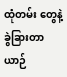ထုံတမ်း တွေနဲ့ခွဲခြားတာ ယာဉ်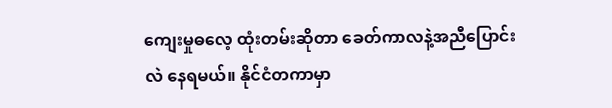ကျေးမှုဓလေ့ ထုံးတမ်းဆိုတာ ခေတ်ကာလနဲ့အညီပြောင်းလဲ နေရမယ်။ နိုင်ငံတကာမှာ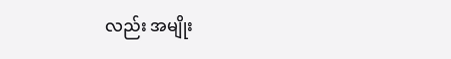လည်း အမျိုး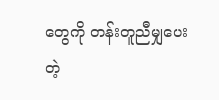တွေကို တန်းတူညီမျှပေးတဲ့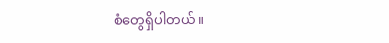စံတွေရှိပါတယ်။